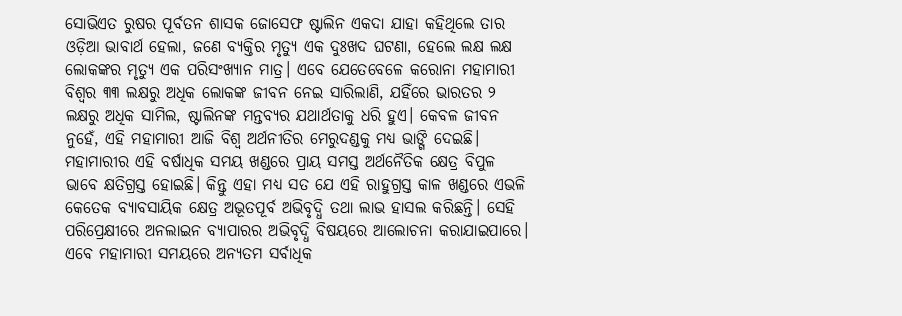ସୋଭିଏତ ରୁଷର ପୂର୍ବତନ ଶାସକ ଜୋସେଫ ଷ୍ଟାଲିନ ଏକଦା ଯାହା କହିଥିଲେ ତାର ଓଡ଼ିଆ ଭାବାର୍ଥ ହେଲା, ଜଣେ ବ୍ୟକ୍ତିର ମୃତ୍ୟୁ ଏକ ଦୁଃଖଦ ଘଟଣା, ହେଲେ ଲକ୍ଷ ଲକ୍ଷ ଲୋକଙ୍କର ମୃତ୍ୟୁ ଏକ ପରିସଂଖ୍ୟାନ ମାତ୍ର। ଏବେ ଯେତେବେଳେ କରୋନା ମହାମାରୀ ବିଶ୍ବର ୩୩ ଲକ୍ଷରୁ ଅଧିକ ଲୋକଙ୍କ ଜୀବନ ନେଇ ସାରିଲାଣି, ଯହିଁରେ ଭାରତର ୨ ଲକ୍ଷରୁ ଅଧିକ ସାମିଲ, ଷ୍ଟାଲିନଙ୍କ ମନ୍ତବ୍ୟର ଯଥାର୍ଥତାକୁ ଧରି ହୁଏ। କେବଳ ଜୀବନ ନୁହେଁ, ଏହି ମହାମାରୀ ଆଜି ବିଶ୍ବ ଅର୍ଥନୀତିର ମେରୁଦଣ୍ଡକୁ ମଧ୍ୟ ଭାଙ୍ଗି ଦେଇଛି। ମହାମାରୀର ଏହି ବର୍ଷାଧିକ ସମୟ ଖଣ୍ଡରେ ପ୍ରାୟ ସମସ୍ତ ଅର୍ଥନୈତିକ କ୍ଷେତ୍ର ବିପୁଳ ଭାବେ କ୍ଷତିଗ୍ରସ୍ତ ହୋଇଛି। କିନ୍ତୁ ଏହା ମଧ୍ୟ ସତ ଯେ ଏହି ରାହୁଗ୍ରସ୍ତ କାଳ ଖଣ୍ଡରେ ଏଭଳି କେତେକ ବ୍ୟାବସାୟିକ କ୍ଷେତ୍ର ଅଭୂତପୂର୍ବ ଅଭିବୃଦ୍ଧି ତଥା ଲାଭ ହାସଲ କରିଛନ୍ତି। ସେହି ପରିପ୍ରେକ୍ଷୀରେ ଅନଲାଇନ ବ୍ୟାପାରର ଅଭିବୃଦ୍ଧି ବିଷୟରେ ଆଲୋଚନା କରାଯାଇପାରେ।
ଏବେ ମହାମାରୀ ସମୟରେ ଅନ୍ୟତମ ସର୍ବାଧିକ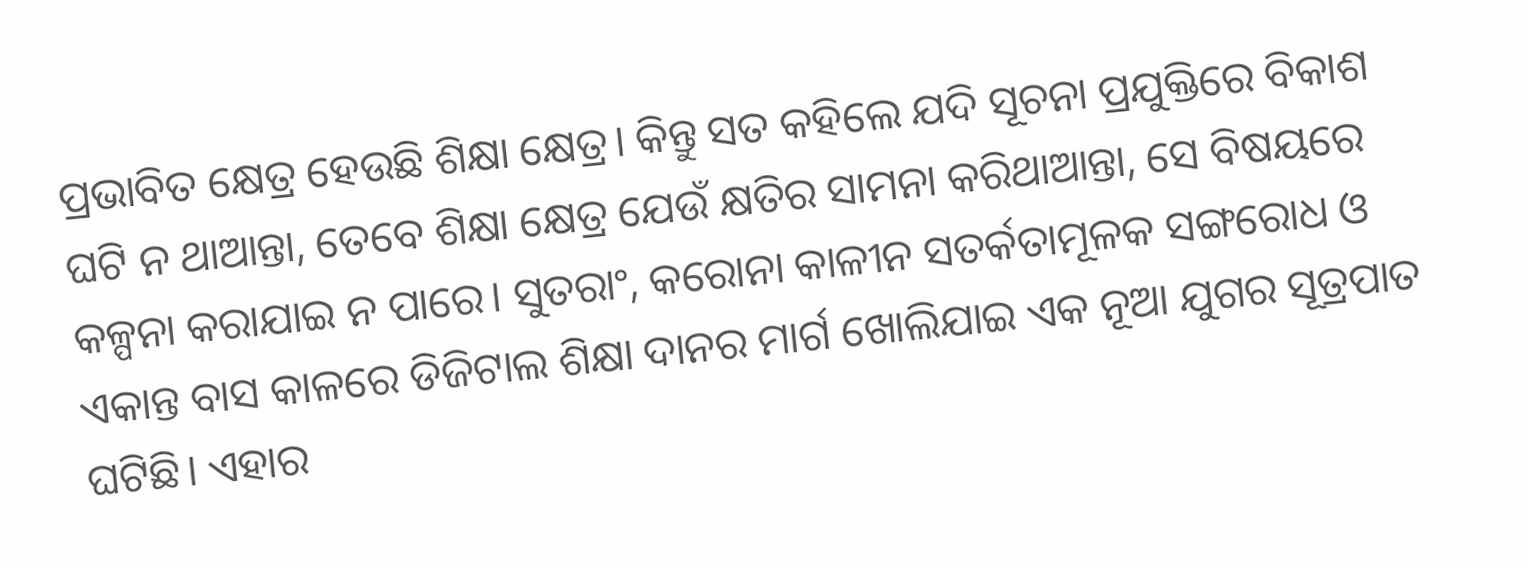ପ୍ରଭାବିତ କ୍ଷେତ୍ର ହେଉଛି ଶିକ୍ଷା କ୍ଷେତ୍ର। କିନ୍ତୁ ସତ କହିଲେ ଯଦି ସୂଚନା ପ୍ରଯୁକ୍ତିରେ ବିକାଶ ଘଟି ନ ଥାଆନ୍ତା, ତେବେ ଶିକ୍ଷା କ୍ଷେତ୍ର ଯେଉଁ କ୍ଷତିର ସାମନା କରିଥାଆନ୍ତା, ସେ ବିଷୟରେ କଳ୍ପନା କରାଯାଇ ନ ପାରେ। ସୁତରାଂ, କରୋନା କାଳୀନ ସତର୍କତାମୂଳକ ସଙ୍ଗରୋଧ ଓ ଏକାନ୍ତ ବାସ କାଳରେ ଡିଜିଟାଲ ଶିକ୍ଷା ଦାନର ମାର୍ଗ ଖୋଲିଯାଇ ଏକ ନୂଆ ଯୁଗର ସୂତ୍ରପାତ ଘଟିଛି। ଏହାର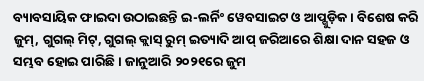ବ୍ୟାବସାୟିକ ଫାଇଦା ଉଠାଇଛନ୍ତି ଇ-ଲର୍ନିଂ ୱେବସାଇଟ ଓ ଆପ୍ଗୁଡ଼ିକ। ବିଶେଷ କରି ଜୁମ୍, ଗୁଗଲ୍ ମିଟ୍, ଗୁଗଲ୍ କ୍ଲାସ୍ ରୁମ୍ ଇତ୍ୟାଦି ଆପ୍ ଜରିଆରେ ଶିକ୍ଷା ଦାନ ସହଜ ଓ ସମ୍ଭବ ହୋଇ ପାରିଛି। ଜାନୁଆରି ୨୦୨୧ରେ ଜୁମ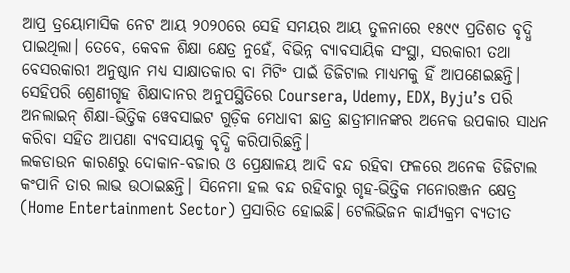ଆପ୍ର ତ୍ରୟୋମାସିକ ନେଟ ଆୟ ୨୦୨୦ରେ ସେହି ସମୟର ଆୟ ତୁଳନାରେ ୧୫୯୯ ପ୍ରତିଶତ ବୃଦ୍ଧି ପାଇଥିଲା। ତେବେ, କେବଳ ଶିକ୍ଷା କ୍ଷେତ୍ର ନୁହେଁ, ବିଭିନ୍ନ ବ୍ୟାବସାୟିକ ସଂସ୍ଥା, ସରକାରୀ ତଥା ବେସରକାରୀ ଅନୁଷ୍ଠାନ ମଧ୍ୟ ସାକ୍ଷାତକାର ବା ମିଟିଂ ପାଇଁ ଡିଜିଟାଲ ମାଧ୍ୟମକୁ ହିଁ ଆପଣେଇଛନ୍ତି। ସେହିପରି ଶ୍ରେଣୀଗୃହ ଶିକ୍ଷାଦାନର ଅନୁପସ୍ଥିତିରେ Coursera, Udemy, EDX, Byju’s ପରି ଅନଲାଇନ୍ ଶିକ୍ଷା-ଭିତ୍ତିକ ୱେବସାଇଟ ଗୁଡ଼ିକ ମେଧାବୀ ଛାତ୍ର ଛାତ୍ରୀମାନଙ୍କର ଅନେକ ଉପକାର ସାଧନ କରିବା ସହିତ ଆପଣା ବ୍ୟବସାୟକୁ ବୃଦ୍ଧି କରିପାରିଛନ୍ତି।
ଲକଡାଉନ କାରଣରୁ ଦୋକାନ-ବଜାର ଓ ପ୍ରେକ୍ଷାଳୟ ଆଦି ବନ୍ଦ ରହିବା ଫଳରେ ଅନେକ ଡିଜିଟାଲ କଂପାନି ତାର ଲାଭ ଉଠାଇଛନ୍ତି। ସିନେମା ହଲ ବନ୍ଦ ରହିବାରୁ ଗୃହ-ଭିତ୍ତିକ ମନୋରଞ୍ଜନ କ୍ଷେତ୍ର (Home Entertainment Sector) ପ୍ରସାରିତ ହୋଇଛି। ଟେଲିଭିଜନ କାର୍ଯ୍ୟକ୍ରମ ବ୍ୟତୀତ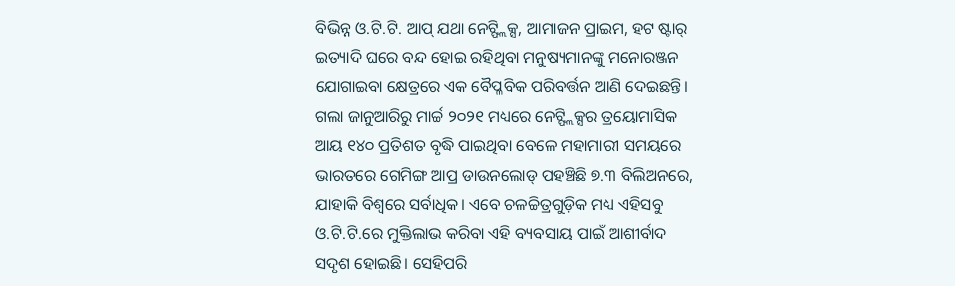ବିଭିନ୍ନ ଓ.ଟି.ଟି. ଆପ୍ ଯଥା ନେଟ୍ଫ୍ଲିକ୍ସ, ଆମାଜନ ପ୍ରାଇମ, ହଟ ଷ୍ଟାର୍ ଇତ୍ୟାଦି ଘରେ ବନ୍ଦ ହୋଇ ରହିଥିବା ମନୁଷ୍ୟମାନଙ୍କୁ ମନୋରଞ୍ଜନ ଯୋଗାଇବା କ୍ଷେତ୍ରରେ ଏକ ବୈପ୍ଳବିକ ପରିବର୍ତ୍ତନ ଆଣି ଦେଇଛନ୍ତି। ଗଲା ଜାନୁଆରିରୁ ମାର୍ଚ୍ଚ ୨୦୨୧ ମଧ୍ୟରେ ନେଟ୍ଫ୍ଲିକ୍ସର ତ୍ରୟୋମାସିକ ଆୟ ୧୪୦ ପ୍ରତିଶତ ବୃଦ୍ଧି ପାଇଥିବା ବେଳେ ମହାମାରୀ ସମୟରେ ଭାରତରେ ଗେମିଙ୍ଗ ଆପ୍ର ଡାଉନଲୋଡ୍ ପହଞ୍ଚିଛି ୭.୩ ବିଲିଅନରେ, ଯାହାକି ବିଶ୍ୱରେ ସର୍ବାଧିକ। ଏବେ ଚଳଚ୍ଚିତ୍ରଗୁଡ଼ିକ ମଧ୍ୟ ଏହିସବୁ ଓ.ଟି.ଟି.ରେ ମୁକ୍ତିଲାଭ କରିବା ଏହି ବ୍ୟବସାୟ ପାଇଁ ଆଶୀର୍ବାଦ ସଦୃଶ ହୋଇଛି। ସେହିପରି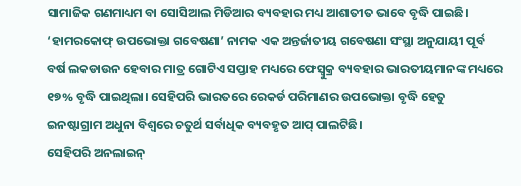ସାମାଜିକ ଗଣମାଧ୍ୟମ ବା ସୋସିଆଲ ମିଡିଆର ବ୍ୟବହାର ମଧ୍ୟ ଆଶାତୀତ ଭାବେ ବୃଦ୍ଧି ପାଇଛି। ‘ହାମରକୋଫ୍ ଉପଭୋକ୍ତା ଗବେଷଣା’ ନାମକ ଏକ ଅନ୍ତର୍ଜାତୀୟ ଗବେଷଣା ସଂସ୍ଥା ଅନୁଯାୟୀ ପୂର୍ବ ବର୍ଷ ଲକଡାଉନ ହେବାର ମାତ୍ର ଗୋଟିଏ ସପ୍ତାହ ମଧ୍ୟରେ ଫେସ୍ବୁକ୍ର ବ୍ୟବହାର ଭାରତୀୟମାନଙ୍କ ମଧ୍ୟରେ ୧୭% ବୃଦ୍ଧି ପାଇଥିଲା। ସେହିପରି ଭାରତରେ ରେକର୍ଡ ପରିମାଣର ଉପଭୋକ୍ତା ବୃଦ୍ଧି ହେତୁ ଇନଷ୍ଟାଗ୍ରାମ ଅଧୁନା ବିଶ୍ୱରେ ଚତୁର୍ଥ ସର୍ବାଧିକ ବ୍ୟବହୃତ ଆପ୍ ପାଲଟିଛି।
ସେହିପରି ଅନଲାଇନ୍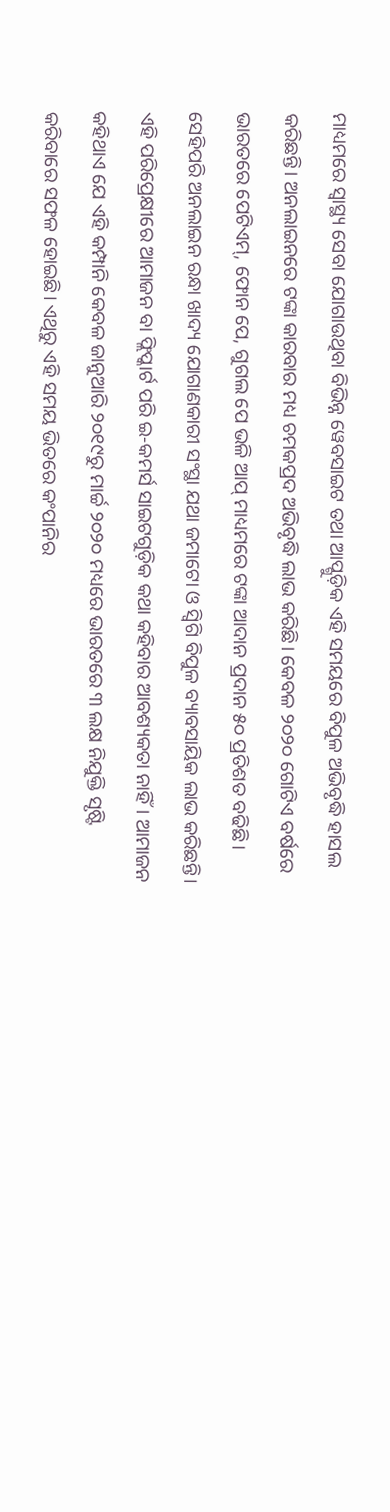ମାଧ୍ୟମରେ ସ୍ୱାସ୍ଥ୍ୟ ସେବା ଯୋଗାଉଥିବା ବିଭିନ୍ନ ୱେବସାଇଟ ତଥା ଆପ୍ଗୁଡ଼ିକ ଏହି ସମୟରେ ବିପୁଳ ଅଭିବୃଦ୍ଧି ହାସଲ କରିଛନ୍ତି। ଅନଲାଇନରେ ଟଙ୍କା କାରବାର ମଧ୍ୟ ଚମକପ୍ରଦ ଅଭିବୃଦ୍ଧି ଲାଭ କରିଛି। କେବଳ ୨୦୨୦ ଗୋଟିଏ ବର୍ଷରେ ଭାରତରେ ପେଟିଏମ୍, ଫୋନ ପେ, ଗୁଗଲ ପେ ଭଳି ଆପ୍ ମାଧ୍ୟମରେ ଟଙ୍କା ଆଦାନ ପ୍ରଦାନ ୫୦ ପ୍ରତିଶତ ବଢିଛି। ସେହିପରି ଅନଲାଇନ ରନ୍ଧା ଖାଦ୍ୟ ଯୋଗାଣକାରୀ ସଂସ୍ଥା ଯଥା ଜମାଟୋ ଓ ସ୍ବିଗି ବିପୁଳ ବ୍ୟାବସାୟିକ ଲାଭ କରିଛନ୍ତି। ଏହି ପରିପ୍ରେକ୍ଷୀରେ ଆମାଜନ ବା ଫ୍ଲିପ୍କାର୍ଟ ପରି ଇ-କମର୍ସ ସାଇଟଗୁଡ଼ିକ କଥା କହିବାର ଆବଶ୍ୟକତା ନାହିଁ। ଆମାଜନ କହିଥାଏ ଯେ ଏହି କମ୍ପାନି କେବଳ ଜାନୁଆରି ୨୦୧୯ରୁ ମାର୍ଚ୍ଚ ୨୦୨୦ ମଧ୍ୟରେ ଭାରତରେ ୩ ଲକ୍ଷ ନିଯୁକ୍ତି ସୃଷ୍ଟି କରିବାରେ ସଫଳ ହୋଇଛି। ଏଥିରୁ ଏହି ସମୟ ଭିତରେ କଂପାନିର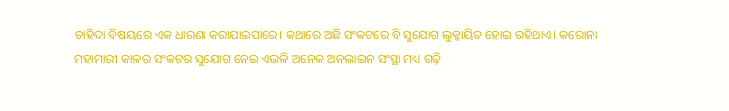ଚାହିଦା ବିଷୟରେ ଏକ ଧାରଣା କରାଯାଇପାରେ। କଥାରେ ଅଛି ସଂକଟରେ ବି ସୁଯୋଗ ଲୁକ୍କାୟିତ ହୋଇ ରହିଥାଏ। କରୋନା ମହାମାରୀ କାଳର ସଂକଟର ସୁଯୋଗ ନେଇ ଏଭଳି ଅନେକ ଅନଲାଇନ ସଂସ୍ଥା ମଧ୍ୟ ଗଢ଼ି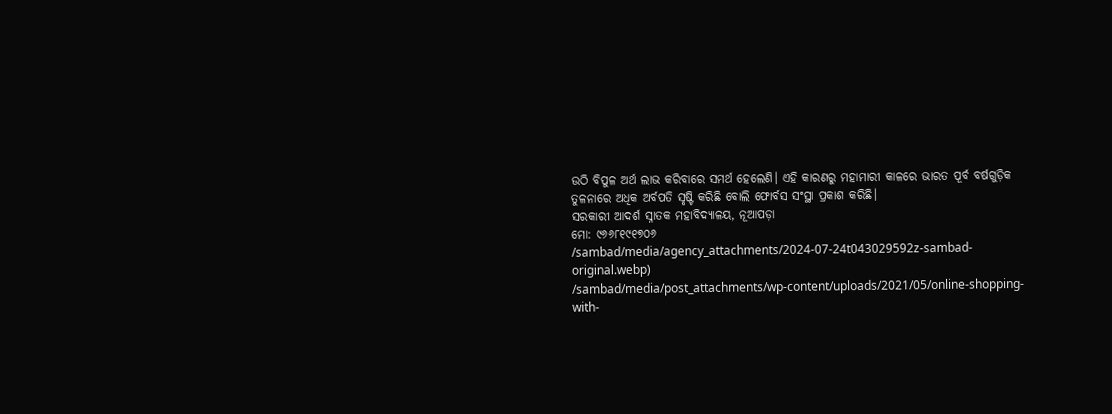ଉଠି ବିପୁଳ ଅର୍ଥ ଲାଭ କରିବାରେ ସମର୍ଥ ହେଲେଣି। ଏହି କାରଣରୁ ମହାମାରୀ କାଳରେ ଭାରତ ପୂର୍ବ ବର୍ଷଗୁଡ଼ିକ ତୁଳନାରେ ଅଧିକ ଅର୍ବପତି ସୃଷ୍ଟି କରିଛି ବୋଲି ଫୋର୍ବସ ସଂସ୍ଥା ପ୍ରକାଶ କରିଛି।
ସରକାରୀ ଆଦର୍ଶ ସ୍ନାତକ ମହାବିଦ୍ୟାଳୟ, ନୂଆପଡ଼ା
ମୋ: ୯୬୬୮୧୯୧୭୦୬
/sambad/media/agency_attachments/2024-07-24t043029592z-sambad-original.webp)
/sambad/media/post_attachments/wp-content/uploads/2021/05/online-shopping-with-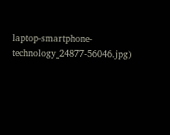laptop-smartphone-technology_24877-56046.jpg)